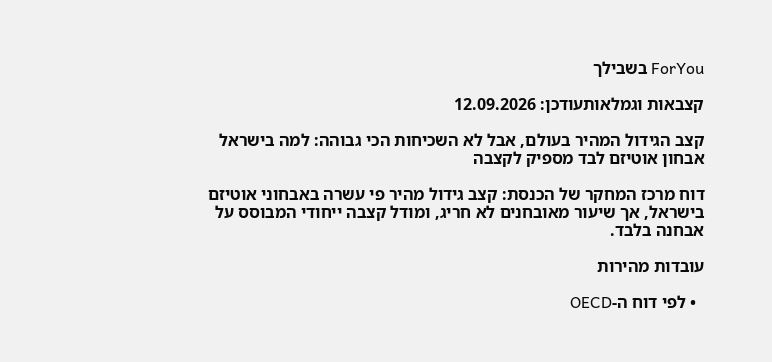ForYou בשבילך

קצבאות וגמלאותעודכן: 12.09.2026

קצב הגידול המהיר בעולם, אבל לא השכיחות הכי גבוהה: למה בישראל אבחון אוטיזם לבד מספיק לקצבה

דוח מרכז המחקר של הכנסת: קצב גידול מהיר פי עשרה באבחוני אוטיזם בישראל, אך שיעור מאובחנים לא חריג, ומודל קצבה ייחודי המבוסס על אבחנה בלבד.

עובדות מהירות

  • לפי דוח ה-OECD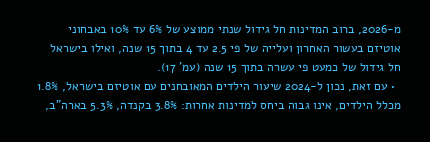מ-2026, ברוב המדינות חל גידול שנתי ממוצע של 6% עד 10% באבחוני אוטיזם בעשור האחרון ועלייה של פי 2.5 עד 4 בתוך 15 שנה, ואילו בישראל חל גידול של כמעט פי עשרה בתוך 15 שנה (עמ' 17).
  • עם זאת, נכון ל-2024 שיעור הילדים המאובחנים עם אוטיזם בישראל, 1.8% מכלל הילדים, אינו גבוה ביחס למדינות אחרות: 3.8% בקנדה, 5.3% בארה"ב,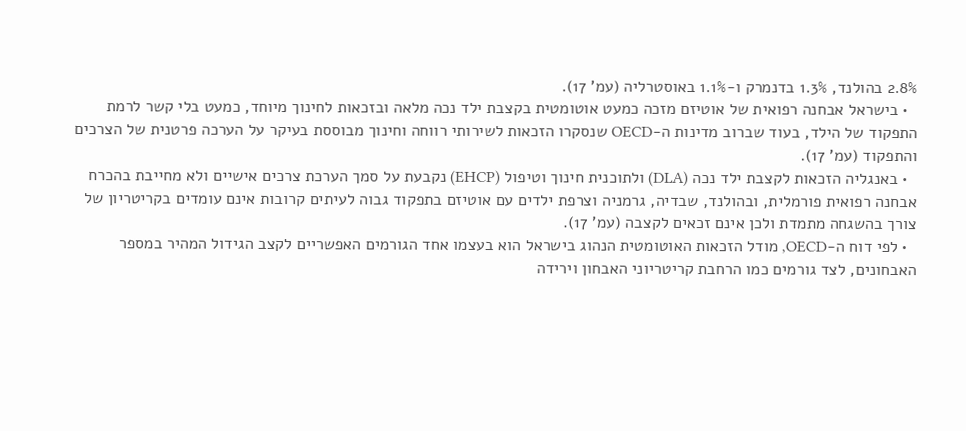2.8% בהולנד, 1.3% בדנמרק ו-1.1% באוסטרליה (עמ' 17).
  • בישראל אבחנה רפואית של אוטיזם מזכה כמעט אוטומטית בקצבת ילד נכה מלאה ובזכאות לחינוך מיוחד, כמעט בלי קשר לרמת התפקוד של הילד, בעוד שברוב מדינות ה-OECD שנסקרו הזכאות לשירותי רווחה וחינוך מבוססת בעיקר על הערכה פרטנית של הצרכים והתפקוד (עמ' 17).
  • באנגליה הזכאות לקצבת ילד נכה (DLA) ולתוכנית חינוך וטיפול (EHCP) נקבעת על סמך הערכת צרכים אישיים ולא מחייבת בהכרח אבחנה רפואית פורמלית, ובהולנד, שבדיה, גרמניה וצרפת ילדים עם אוטיזם בתפקוד גבוה לעיתים קרובות אינם עומדים בקריטריון של צורך בהשגחה מתמדת ולכן אינם זכאים לקצבה (עמ' 17).
  • לפי דוח ה-OECD, מודל הזכאות האוטומטית הנהוג בישראל הוא בעצמו אחד הגורמים האפשריים לקצב הגידול המהיר במספר האבחונים, לצד גורמים כמו הרחבת קריטריוני האבחון וירידה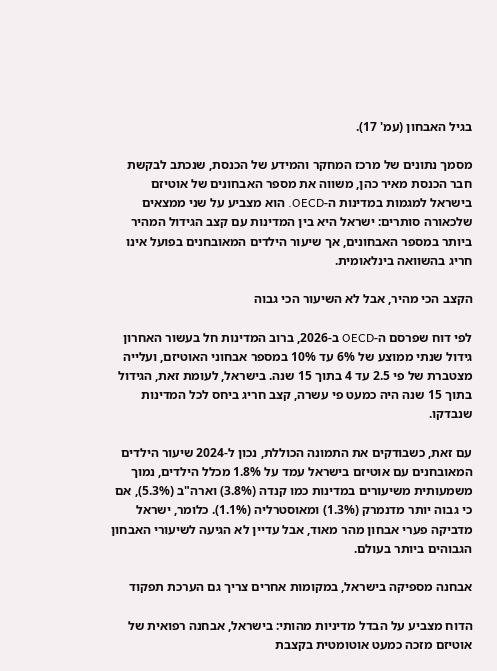בגיל האבחון (עמ' 17).

מסמך נתונים של מרכז המחקר והמידע של הכנסת, שנכתב לבקשת חבר הכנסת מאיר כהן, משווה את מספר האבחונים של אוטיזם בישראל למגמות במדינות ה-OECD. הוא מצביע על שני ממצאים שלכאורה סותרים: ישראל היא בין המדינות עם קצב הגידול המהיר ביותר במספר האבחונים, אך שיעור הילדים המאובחנים בפועל אינו חריג בהשוואה בינלאומית.

הקצב הכי מהיר, אבל לא השיעור הכי גבוה

לפי דוח שפרסם ה-OECD ב-2026, ברוב המדינות חל בעשור האחרון גידול שנתי ממוצע של 6% עד 10% במספר אבחוני האוטיזם, ועלייה מצטברת של פי 2.5 עד 4 בתוך 15 שנה. בישראל, לעומת זאת, הגידול בתוך 15 שנה היה כמעט פי עשרה, קצב חריג ביחס לכל המדינות שנבדקו.

עם זאת, כשבודקים את התמונה הכוללת, נכון ל-2024 שיעור הילדים המאובחנים עם אוטיזם בישראל עמד על 1.8% מכלל הילדים, נמוך משמעותית משיעורים במדינות כמו קנדה (3.8%) וארה"ב (5.3%), אם כי גבוה יותר מדנמרק (1.3%) ומאוסטרליה (1.1%). כלומר, ישראל מדביקה פערי אבחון מהר מאוד, אבל עדיין לא הגיעה לשיעורי האבחון הגבוהים ביותר בעולם.

אבחנה מספיקה בישראל, במקומות אחרים צריך גם הערכת תפקוד

הדוח מצביע על הבדל מדיניות מהותי: בישראל, אבחנה רפואית של אוטיזם מזכה כמעט אוטומטית בקצבת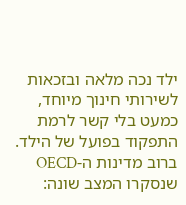ילד נכה מלאה ובזכאות לשירותי חינוך מיוחד, כמעט בלי קשר לרמת התפקוד בפועל של הילד. ברוב מדינות ה-OECD שנסקרו המצב שונה: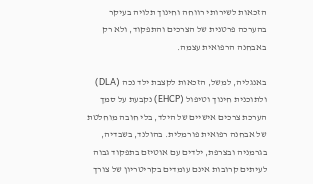הזכאות לשירותי רווחה וחינוך תלויה בעיקר בהערכה פרטנית של הצרכים והתפקוד, ולא רק באבחנה הרפואית עצמה.

באנגליה, למשל, הזכאות לקצבת ילד נכה (DLA) ולתוכנית חינוך וטיפול (EHCP) נקבעת על סמך הערכת צרכים אישיים של הילד, בלי חובה מוחלטת של אבחנה רפואית פורמלית. בהולנד, בשבדיה, בגרמניה ובצרפת, ילדים עם אוטיזם בתפקוד גבוה לעיתים קרובות אינם עומדים בקריטריון של צורך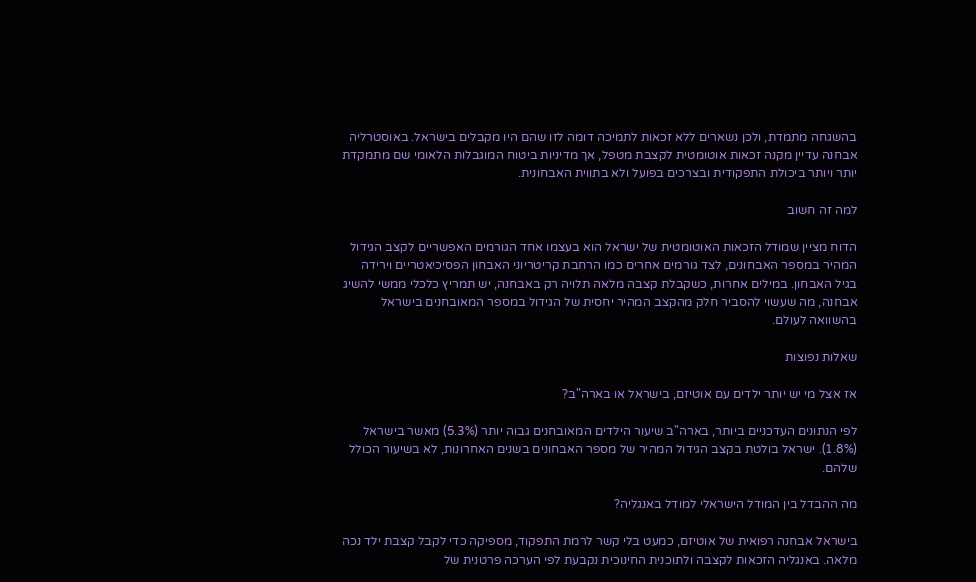בהשגחה מתמדת, ולכן נשארים ללא זכאות לתמיכה דומה לזו שהם היו מקבלים בישראל. באוסטרליה אבחנה עדיין מקנה זכאות אוטומטית לקצבת מטפל, אך מדיניות ביטוח המוגבלות הלאומי שם מתמקדת יותר ויותר ביכולת התפקודית ובצרכים בפועל ולא בתווית האבחונית.

למה זה חשוב

הדוח מציין שמודל הזכאות האוטומטית של ישראל הוא בעצמו אחד הגורמים האפשריים לקצב הגידול המהיר במספר האבחונים, לצד גורמים אחרים כמו הרחבת קריטריוני האבחון הפסיכיאטריים וירידה בגיל האבחון. במילים אחרות, כשקבלת קצבה מלאה תלויה רק באבחנה, יש תמריץ כלכלי ממשי להשיג אבחנה, מה שעשוי להסביר חלק מהקצב המהיר יחסית של הגידול במספר המאובחנים בישראל בהשוואה לעולם.

שאלות נפוצות

אז אצל מי יש יותר ילדים עם אוטיזם, בישראל או בארה"ב?

לפי הנתונים העדכניים ביותר, בארה"ב שיעור הילדים המאובחנים גבוה יותר (5.3%) מאשר בישראל (1.8%). ישראל בולטת בקצב הגידול המהיר של מספר האבחונים בשנים האחרונות, לא בשיעור הכולל שלהם.

מה ההבדל בין המודל הישראלי למודל באנגליה?

בישראל אבחנה רפואית של אוטיזם, כמעט בלי קשר לרמת התפקוד, מספיקה כדי לקבל קצבת ילד נכה מלאה. באנגליה הזכאות לקצבה ולתוכנית החינוכית נקבעת לפי הערכה פרטנית של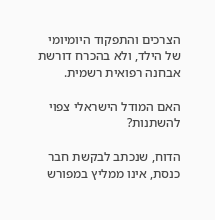הצרכים והתפקוד היומיומי של הילד, ולא בהכרח דורשת אבחנה רפואית רשמית.

האם המודל הישראלי צפוי להשתנות?

הדוח, שנכתב לבקשת חבר כנסת, אינו ממליץ במפורש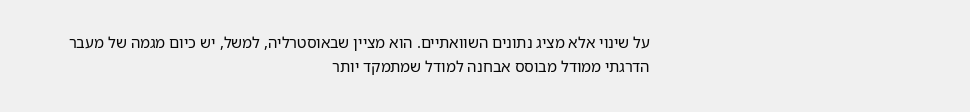על שינוי אלא מציג נתונים השוואתיים. הוא מציין שבאוסטרליה, למשל, יש כיום מגמה של מעבר הדרגתי ממודל מבוסס אבחנה למודל שמתמקד יותר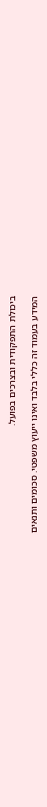ביכולת התפקודית ובצרכים בפועל.

המידע בעמוד זה כללי בלבד ואינו ייעוץ משפטי. סכומים ותנאים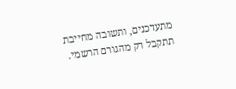מתעדכנים, ותשובה מחייבת תתקבל רק מהגורם הרשמי.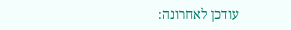עודכן לאחרונה: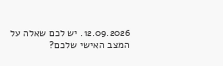12.09.2026. יש לכם שאלה על המצב האישי שלכם?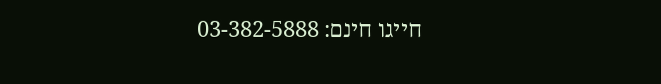חייגו חינם: 03-382-5888